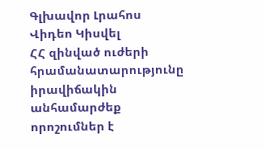Գլխավոր Լրահոս Վիդեո Կիսվել
ՀՀ զինված ուժերի հրամանատարությունը իրավիճակին անհամարժեք որոշումներ է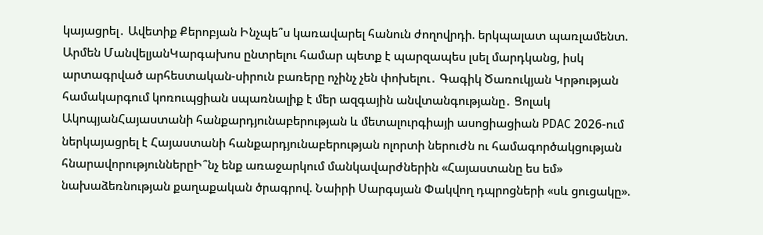կայացրել․ Ավետիք Քերոբյան Ինչպե՞ս կառավարել հանուն ժողովրդի. երկպալատ պառլամենտ. Արմեն ՄանվելյանԿարգախոս ընտրելու համար պետք է պարզապես լսել մարդկանց, իսկ արտագրված արհեստական-սիրուն բառերը ոչինչ չեն փոխելու․ Գագիկ Ծառուկյան Կրթության համակարգում կոռուպցիան սպառնալիք է մեր ազգային անվտանգությանը․ Ցոլակ ԱկոպյանՀայաստանի հանքարդյունաբերության և մետալուրգիայի ասոցիացիան PDAC 2026-ում ներկայացրել է Հայաստանի հանքարդյունաբերության ոլորտի ներուժն ու համագործակցության հնարավորություններըԻ՞նչ ենք առաջարկում մանկավարժներին «Հայաստանը ես եմ» նախաձեռնության քաղաքական ծրագրով. Նաիրի Սարգսյան Փակվող դպրոցների «սև ցուցակը».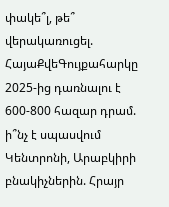փակե՞լ, թե՞ վերակառուցել. ՀայաՔվեԳույքահարկը 2025-ից դառնալու է 600-800 հազար դրամ. ի՞նչ է սպասվում Կենտրոնի, Արաբկիրի բնակիչներին. Հրայր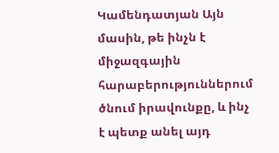Կամենդատյան Այն մասին, թե ինչն է միջազգային հարաբերություններում ծնում իրավունքը, և ինչ է պետք անել այդ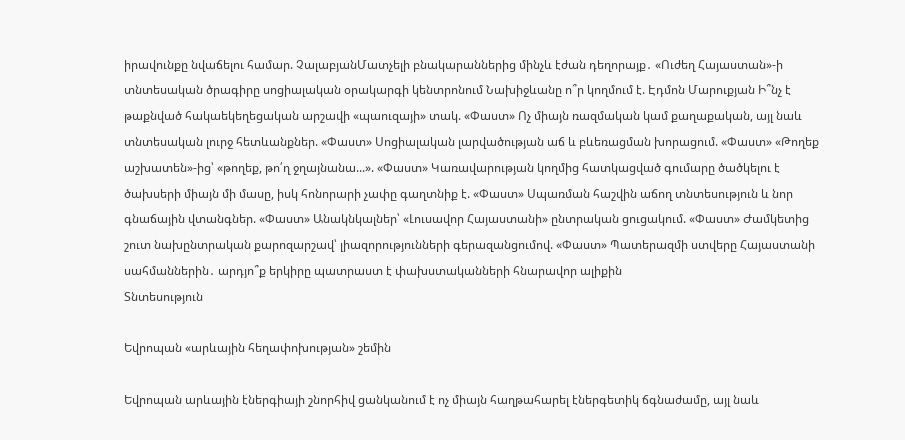իրավունքը նվաճելու համար. ՉալաբյանՄատչելի բնակարաններից մինչև էժան դեղորայք․ «Ուժեղ Հայաստան»-ի տնտեսական ծրագիրը սոցիալական օրակարգի կենտրոնում Նախիջևանը ո՞ր կողմում է. Էդմոն Մարուքյան Ի՞նչ է թաքնված հակաեկեղեցական արշավի «պաուզայի» տակ. «Փաստ» Ոչ միայն ռազմական կամ քաղաքական, այլ նաև տնտեսական լուրջ հետևանքներ. «Փաստ» Սոցիալական լարվածության աճ և բևեռացման խորացում. «Փաստ» «Թողեք աշխատեն»-ից՝ «թողեք, թո՛ղ ջղայնանա...». «Փաստ» Կառավարության կողմից հատկացված գումարը ծածկելու է ծախսերի միայն մի մասը, իսկ հոնորարի չափը գաղտնիք է. «Փաստ» Սպառման հաշվին աճող տնտեսություն և նոր գնաճային վտանգներ. «Փաստ» Անակնկալներ՝ «Լուսավոր Հայաստանի» ընտրական ցուցակում. «Փաստ» Ժամկետից շուտ նախընտրական քարոզարշավ՝ լիազորությունների գերազանցումով. «Փաստ» Պատերազմի ստվերը Հայաստանի սահմաններին․ արդյո՞ք երկիրը պատրաստ է փախստականների հնարավոր ալիքին
Տնտեսություն

Եվրոպան «արևային հեղափոխության» շեմին

Եվրոպան արևային էներգիայի շնորհիվ ցանկանում է ոչ միայն հաղթահարել էներգետիկ ճգնաժամը, այլ նաև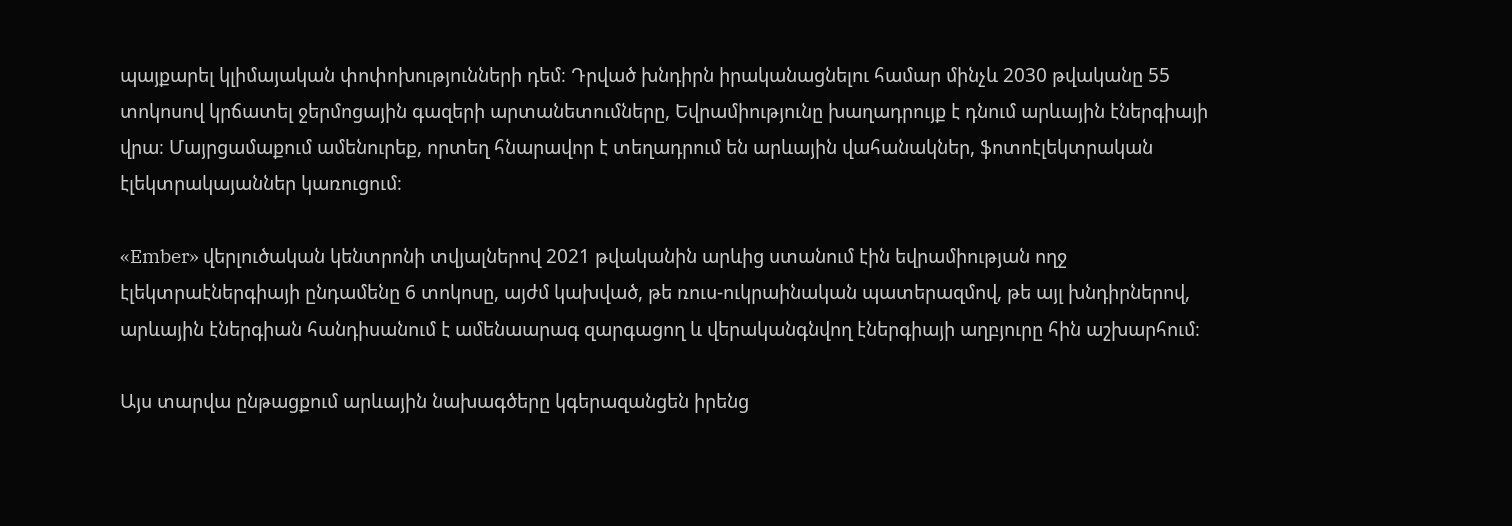պայքարել կլիմայական փոփոխությունների դեմ։ Դրված խնդիրն իրականացնելու համար մինչև 2030 թվականը 55 տոկոսով կրճատել ջերմոցային գազերի արտանետումները, Եվրամիությունը խաղադրույք է դնում արևային էներգիայի վրա։ Մայրցամաքում ամենուրեք, որտեղ հնարավոր է տեղադրում են արևային վահանակներ, ֆոտոէլեկտրական էլեկտրակայաններ կառուցում։

«Ember» վերլուծական կենտրոնի տվյալներով 2021 թվականին արևից ստանում էին եվրամիության ողջ էլեկտրաէներգիայի ընդամենը 6 տոկոսը, այժմ կախված, թե ռուս-ուկրաինական պատերազմով, թե այլ խնդիրներով, արևային էներգիան հանդիսանում է ամենաարագ զարգացող և վերականգնվող էներգիայի աղբյուրը հին աշխարհում։

Այս տարվա ընթացքում արևային նախագծերը կգերազանցեն իրենց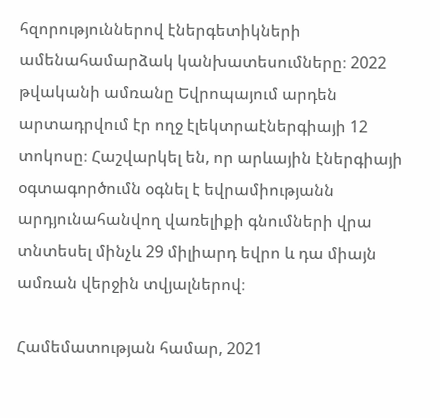հզորություններով էներգետիկների ամենահամարձակ կանխատեսումները։ 2022 թվականի ամռանը Եվրոպայում արդեն արտադրվում էր ողջ էլեկտրաէներգիայի 12 տոկոսը։ Հաշվարկել են, որ արևային էներգիայի օգտագործումն օգնել է եվրամիությանն արդյունահանվող վառելիքի գնումների վրա տնտեսել մինչև 29 միլիարդ եվրո և դա միայն ամռան վերջին տվյալներով։

Համեմատության համար, 2021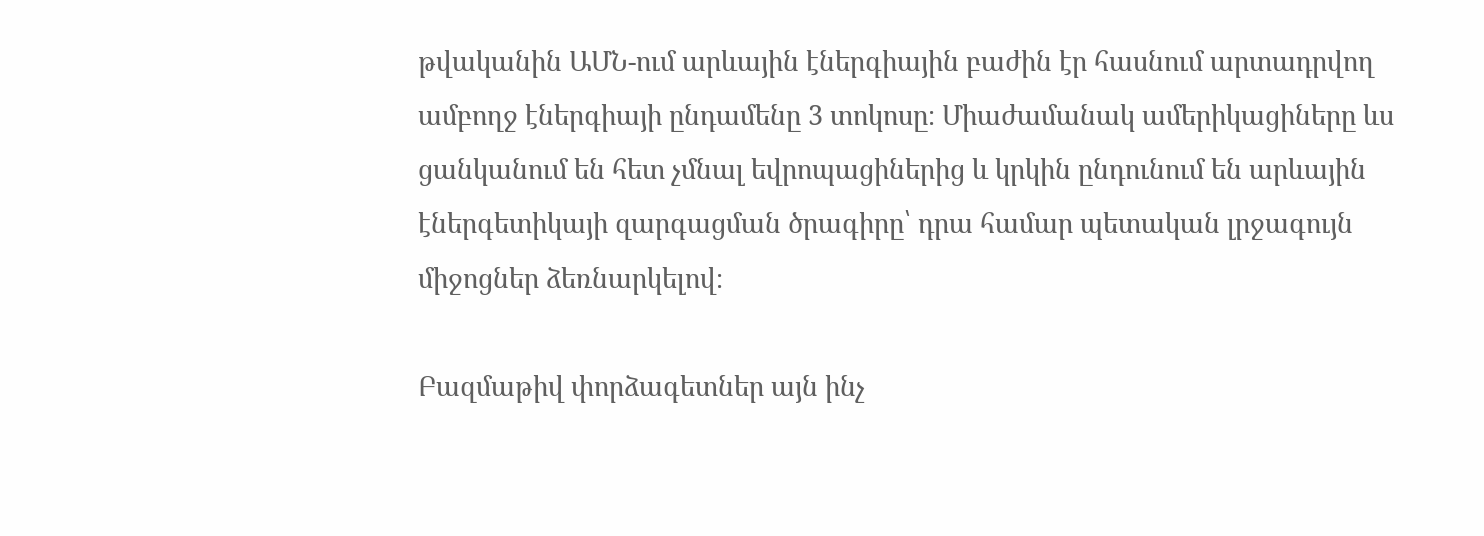թվականին ԱՄՆ-ում արևային էներգիային բաժին էր հասնում արտադրվող ամբողջ էներգիայի ընդամենը 3 տոկոսը։ Միաժամանակ ամերիկացիները ևս ցանկանում են հետ չմնալ եվրոպացիներից և կրկին ընդունում են արևային էներգետիկայի զարգացման ծրագիրը՝ դրա համար պետական լրջագույն միջոցներ ձեռնարկելով։

Բազմաթիվ փորձագետներ այն ինչ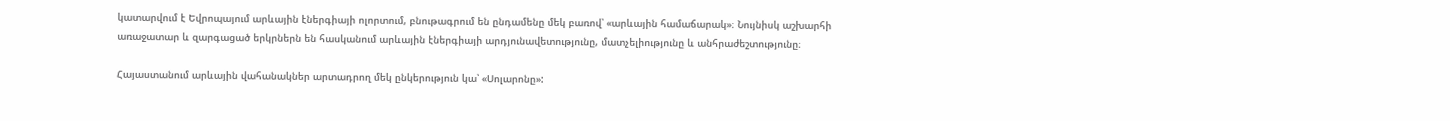կատարվում է Եվրոպայում արևային էներգիայի ոլորտում, բնութագրում են ընդամենը մեկ բառով՝ «արևային համաճարակ»։ Նույնիսկ աշխարհի առաջատար և զարգացած երկրներն են հասկանում արևային էներգիայի արդյունավետությունը, մատչելիությունը և անհրաժեշտությունը։

Հայաստանում արևային վահանակներ արտադրող մեկ ընկերություն կա՝ «Սոլարոնը»: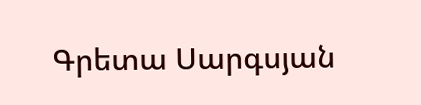Գրետա Սարգսյան